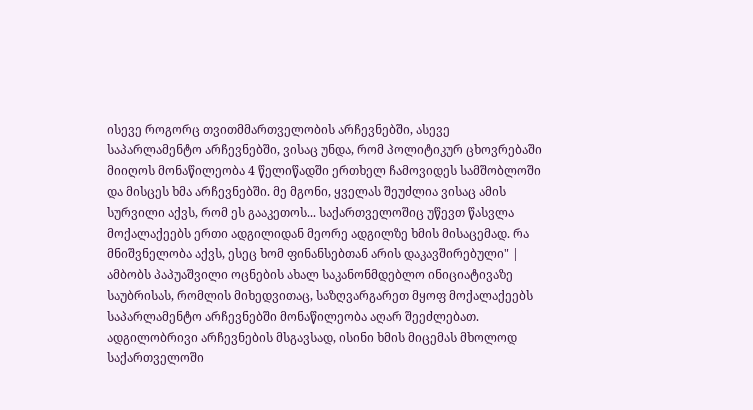ისევე როგორც თვითმმართველობის არჩევნებში, ასევე საპარლამენტო არჩევნებში, ვისაც უნდა, რომ პოლიტიკურ ცხოვრებაში მიიღოს მონაწილეობა 4 წელიწადში ერთხელ ჩამოვიდეს სამშობლოში და მისცეს ხმა არჩევნებში. მე მგონი, ყველას შეუძლია ვისაც ამის სურვილი აქვს, რომ ეს გააკეთოს... საქართველოშიც უწევთ წასვლა მოქალაქეებს ერთი ადგილიდან მეორე ადგილზე ხმის მისაცემად. რა მნიშვნელობა აქვს, ესეც ხომ ფინანსებთან არის დაკავშირებული" | ამბობს პაპუაშვილი ოცნების ახალ საკანონმდებლო ინიციატივაზე საუბრისას, რომლის მიხედვითაც, საზღვარგარეთ მყოფ მოქალაქეებს საპარლამენტო არჩევნებში მონაწილეობა აღარ შეეძლებათ. ადგილობრივი არჩევნების მსგავსად, ისინი ხმის მიცემას მხოლოდ საქართველოში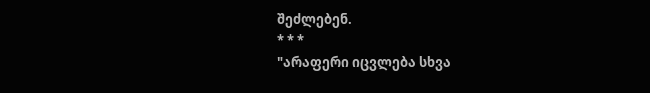შეძლებენ.
* * *
"არაფერი იცვლება სხვა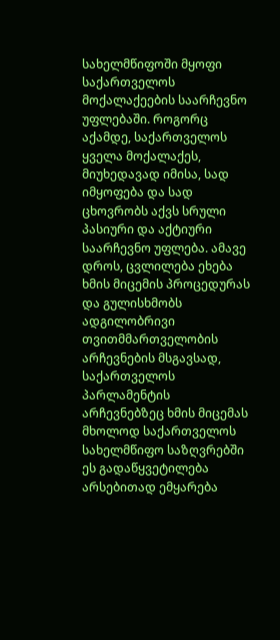სახელმწიფოში მყოფი საქართველოს მოქალაქეების საარჩევნო უფლებაში. როგორც აქამდე, საქართველოს ყველა მოქალაქეს, მიუხედავად იმისა, სად იმყოფება და სად ცხოვრობს აქვს სრული პასიური და აქტიური საარჩევნო უფლება. ამავე დროს, ცვლილება ეხება ხმის მიცემის პროცედურას და გულისხმობს ადგილობრივი თვითმმართველობის არჩევნების მსგავსად, საქართველოს პარლამენტის არჩევნებზეც ხმის მიცემას მხოლოდ საქართველოს სახელმწიფო საზღვრებში
ეს გადაწყვეტილება არსებითად ემყარება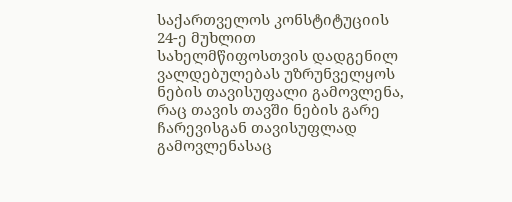საქართველოს კონსტიტუციის 24-ე მუხლით სახელმწიფოსთვის დადგენილ ვალდებულებას უზრუნველყოს ნების თავისუფალი გამოვლენა, რაც თავის თავში ნების გარე ჩარევისგან თავისუფლად გამოვლენასაც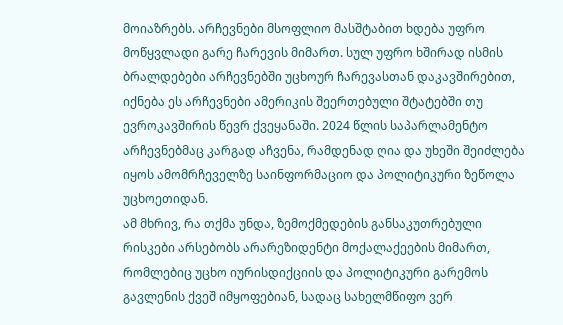მოიაზრებს. არჩევნები მსოფლიო მასშტაბით ხდება უფრო მოწყვლადი გარე ჩარევის მიმართ. სულ უფრო ხშირად ისმის ბრალდებები არჩევნებში უცხოურ ჩარევასთან დაკავშირებით, იქნება ეს არჩევნები ამერიკის შეერთებული შტატებში თუ ევროკავშირის წევრ ქვეყანაში. 2024 წლის საპარლამენტო არჩევნებმაც კარგად აჩვენა, რამდენად ღია და უხეში შეიძლება იყოს ამომრჩეველზე საინფორმაციო და პოლიტიკური ზეწოლა უცხოეთიდან.
ამ მხრივ, რა თქმა უნდა, ზემოქმედების განსაკუთრებული რისკები არსებობს არარეზიდენტი მოქალაქეების მიმართ, რომლებიც უცხო იურისდიქციის და პოლიტიკური გარემოს გავლენის ქვეშ იმყოფებიან, სადაც სახელმწიფო ვერ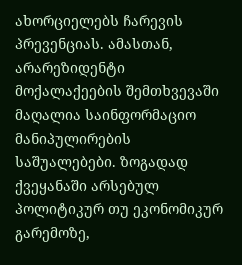ახორციელებს ჩარევის პრევენციას. ამასთან, არარეზიდენტი მოქალაქეების შემთხვევაში მაღალია საინფორმაციო მანიპულირების საშუალებები. ზოგადად ქვეყანაში არსებულ პოლიტიკურ თუ ეკონომიკურ გარემოზე,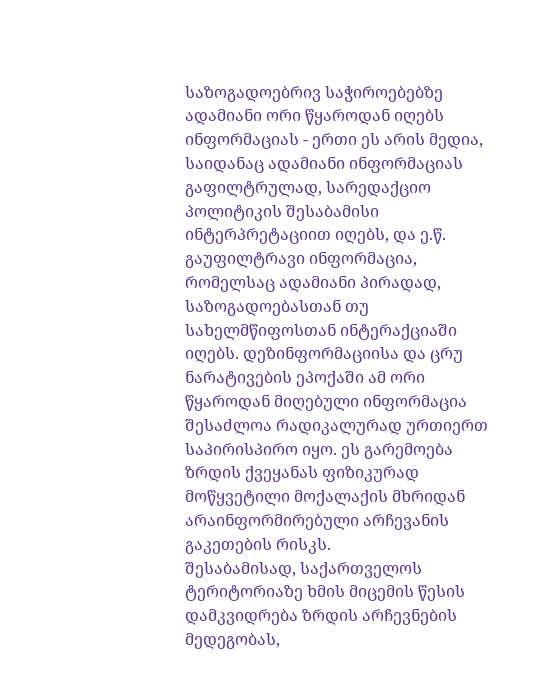საზოგადოებრივ საჭიროებებზე ადამიანი ორი წყაროდან იღებს ინფორმაციას - ერთი ეს არის მედია, საიდანაც ადამიანი ინფორმაციას გაფილტრულად, სარედაქციო პოლიტიკის შესაბამისი ინტერპრეტაციით იღებს, და ე.წ. გაუფილტრავი ინფორმაცია, რომელსაც ადამიანი პირადად, საზოგადოებასთან თუ სახელმწიფოსთან ინტერაქციაში იღებს. დეზინფორმაციისა და ცრუ ნარატივების ეპოქაში ამ ორი წყაროდან მიღებული ინფორმაცია შესაძლოა რადიკალურად ურთიერთ საპირისპირო იყო. ეს გარემოება ზრდის ქვეყანას ფიზიკურად მოწყვეტილი მოქალაქის მხრიდან არაინფორმირებული არჩევანის გაკეთების რისკს.
შესაბამისად, საქართველოს ტერიტორიაზე ხმის მიცემის წესის დამკვიდრება ზრდის არჩევნების მედეგობას,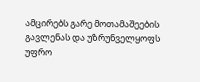ამცირებს გარე მოთამაშეების გავლენას და უზრუნველყოფს უფრო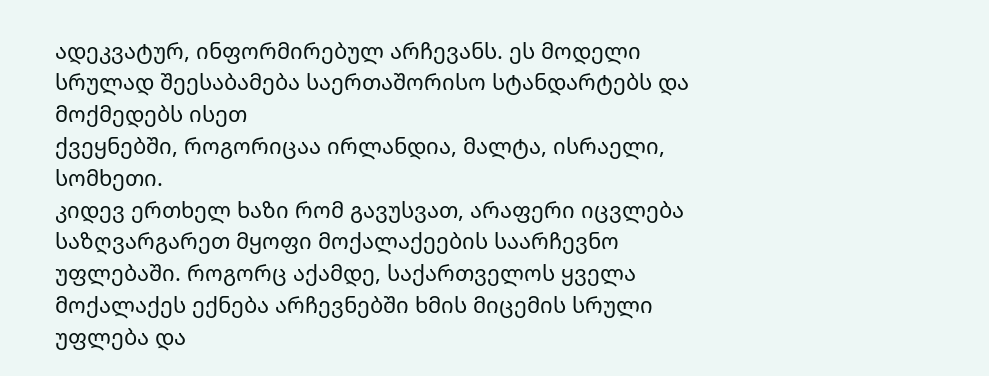ადეკვატურ, ინფორმირებულ არჩევანს. ეს მოდელი სრულად შეესაბამება საერთაშორისო სტანდარტებს და მოქმედებს ისეთ
ქვეყნებში, როგორიცაა ირლანდია, მალტა, ისრაელი, სომხეთი.
კიდევ ერთხელ ხაზი რომ გავუსვათ, არაფერი იცვლება საზღვარგარეთ მყოფი მოქალაქეების საარჩევნო უფლებაში. როგორც აქამდე, საქართველოს ყველა მოქალაქეს ექნება არჩევნებში ხმის მიცემის სრული უფლება და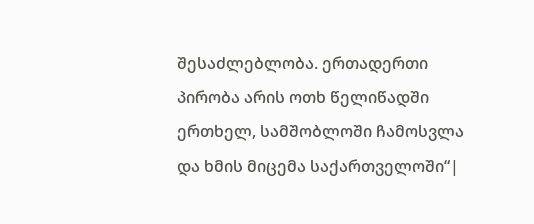შესაძლებლობა. ერთადერთი პირობა არის ოთხ წელიწადში ერთხელ, სამშობლოში ჩამოსვლა და ხმის მიცემა საქართველოში“|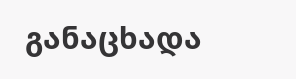განაცხადა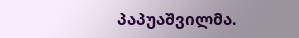პაპუაშვილმა.